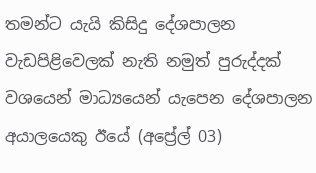තමන්ට යැයි කිසිදු දේශපාලන වැඩපිළිවෙලක් නැති නමුත් පුරුද්දක් වශයෙන් මාධ්‍යයෙන් යැපෙන දේශපාලන අයාලයෙකු ඊයේ (අප්‍රේල් 03)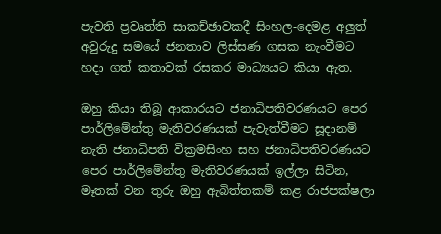පැවති ප්‍රවෘත්ති සාකච්ඡාවකදී සිංහල-දෙමළ අලුත් අවුරුදු සමයේ ජනතාව ලිස්සණ ගසක නැංවීමට හදා ගත් කතාවක් රසකර මාධ්‍යයට කියා ඇත.

ඔහු කියා තිබූ ආකාරයට ජනාධිපතිවරණයට පෙර පාර්ලිමේන්තු මැතිවරණයක් පැවැත්වීමට සූදානම් නැති ජනාධිපති වික්‍රමසිංහ සහ ජනාධිපතිවරණයට පෙර පාර්ලිමේන්තු මැතිවරණයක් ඉල්ලා සිටින, මෑතක් වන තුරු ඔහු ඇබිත්තකම් කළ රාජපක්ෂලා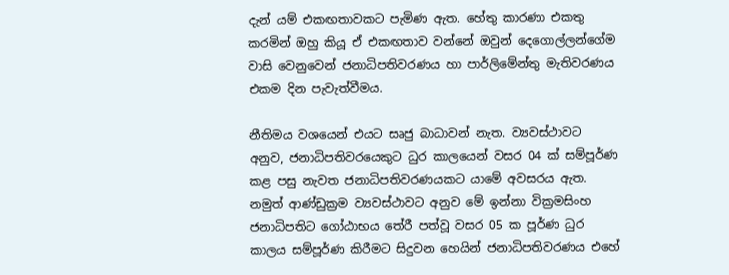දැන් යම් එකඟතාවකට පැමිණ ඇත. හේතු කාරණා එකතු කරමින් ඔහු කියූ ඒ එකඟතාව වන්නේ ඔවුන් දෙගොල්ලන්ගේම වාසි වෙනුවෙන් ජනාධිපතිවරණය හා පාර්ලිමේන්තු මැතිවරණය එකම දින පැවැත්වීමය.

නීතිමය වශයෙන් එයට සෘජු බාධාවන් නැත. ව්‍යවස්ථාවට අනුව, ජනාධිපතිවරයෙකුට ධුර කාලයෙන් වසර 04 ක් සම්පූර්ණ කළ පසු නැවත ජනාධිපතිවරණයකට යාමේ අවසරය ඇත. නමුත් ආණ්ඩුක්‍රම ව්‍යවස්ථාවට අනුව මේ ඉන්නා වික්‍රමසිංහ ජනාධිපතිට ගෝඨාභය තේරී පත්වූ වසර 05 ක පූර්ණ ධුර කාලය සම්පූර්ණ කිරීමට සිදුවන හෙයින් ජනාධිපතිවරණය එහේ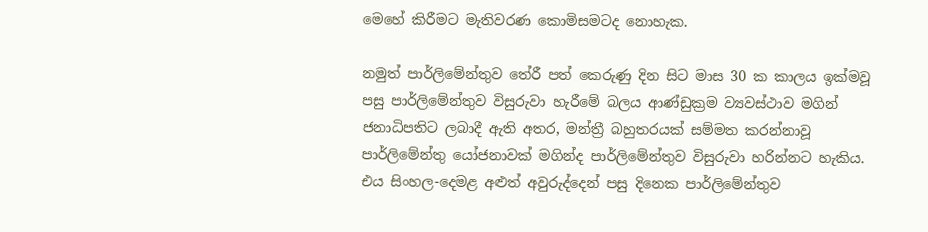මෙහේ කිරීමට මැතිවරණ කොමිසමටද නොහැක.

නමුත් පාර්ලිමේන්තුව තේරී පත් කෙරුණු දින සිට මාස 30 ක කාලය ඉක්මවූ පසු පාර්ලිමේන්තුව විසුරුවා හැරීමේ බලය ආණ්ඩුක්‍රම ව්‍යවස්ථාව මගින් ජනාධිපතිට ලබාදී ඇති අතර, මන්ත්‍රී බහුතරයක් සම්මත කරන්නාවූ පාර්ලිමේන්තු යෝජනාවක් මගින්ද පාර්ලිමේන්තුව විසුරුවා හරින්නට හැකිය. එය සිංහල-දෙමළ අළුත් අවුරුද්දෙන් පසු දිනෙක පාර්ලිමේන්තුව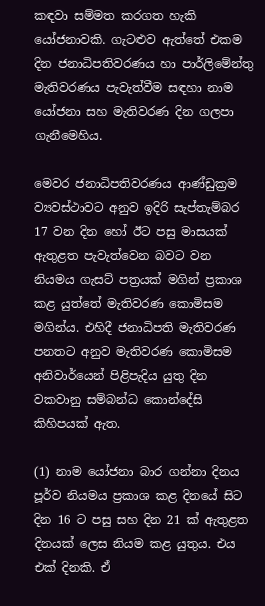කඳවා සම්මත කරගත හැකි යෝජනාවකි. ගැටළුව ඇත්තේ එකම දින ජනාධිපතිවරණය හා පාර්ලිමේන්තු මැතිවරණය පැවැත්වීම සඳහා නාම යෝජනා සහ මැතිවරණ දින ගලපා ගැනීමෙහිය.

මෙවර ජනාධිපතිවරණය ආණ්ඩුක්‍රම ව්‍යවස්ථාවට අනුව ඉදිරි සැප්තැම්බර 17 වන දින හෝ ඊට පසු මාසයක් ඇතුළත පැවැත්වෙන බවට වන නියමය ගැසට් පත්‍රයක් මගින් ප්‍රකාශ කළ යුත්තේ මැතිවරණ කොමිසම මගින්ය. එහිදී ජනාධිපති මැතිවරණ පනතට අනුව මැතිවරණ කොමිසම අනිවාර්යෙන් පිළිපැදිය යුතු දින වකවානු සම්බන්ධ කොන්දේසි කිහිපයක් ඇත.

(1) නාම යෝජනා බාර ගන්නා දිනය පූර්ව නියමය ප්‍රකාශ කළ දිනයේ සිට දින 16 ට පසු සහ දින 21 ක් ඇතුළත දිනයක් ලෙස නියම කළ යුතුය. එය එක් දිනකි. ඒ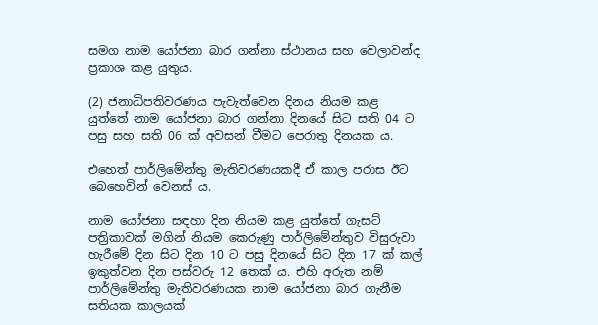සමග නාම යෝජනා බාර ගන්නා ස්ථානය සහ වෙලාවන්ද ප්‍රකාශ කළ යුතුය.

(2) ජනාධිපතිවරණය පැවැත්වෙන දිනය නියම කළ යුත්තේ නාම යෝජනා බාර ගන්නා දිනයේ සිට සති 04 ට පසු සහ සති 06 ක් අවසන් වීමට පෙරාතු දිනයක ය.

එහෙත් පාර්ලිමේන්තු මැතිවරණයකදී ඒ කාල පරාස ඊට බෙහෙවින් වෙනස් ය.

නාම යෝජනා සඳහා දින නියම කළ යුත්තේ ගැසට් පත්‍රිකාවක් මගින් නියම කෙරුණු පාර්ලිමේන්තුව විසුරුවා හැරීමේ දින සිට දින 10 ට පසු දිනයේ සිට දින 17 ක් කල් ඉකුත්වන දින පස්වරු 12 තෙක් ය. එහි අරුත නම් පාර්ලිමේන්තු මැතිවරණයක නාම යෝජනා බාර ගැනීම සතියක කාලයක්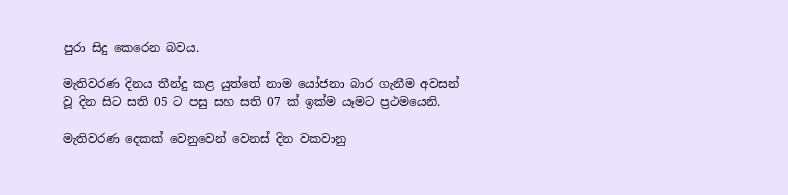පුරා සිදු කෙරෙන බවය.

මැතිවරණ දිනය තීන්දු කළ යුත්තේ නාම යෝජනා බාර ගැනීම අවසන් වූ දින සිට සති 05 ට පසු සහ සති 07 ක් ඉක්ම යෑමට ප්‍රථමයෙනි.

මැතිවරණ දෙකක් වෙනුවෙන් වෙනස් දින වකවානු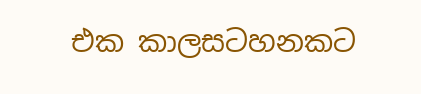එක කාලසටහනකට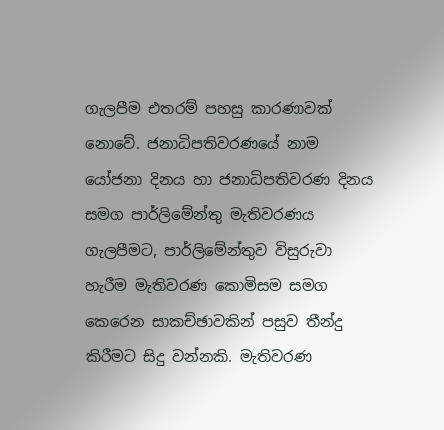ගැලපීම එතරම් පහසු කාරණාවක් නොවේ. ජනාධිපතිවරණයේ නාම යෝජනා දිනය හා ජනාධිපතිවරණ දිනය සමග පාර්ලිමේන්තු මැතිවරණය ගැලපීමට, පාර්ලිමේන්තුව විසුරුවා හැරීම මැතිවරණ කොමිසම සමග කෙරෙන සාකච්ඡාවකින් පසුව තීන්දු කිරීමට සිදු වන්නකි. මැතිවරණ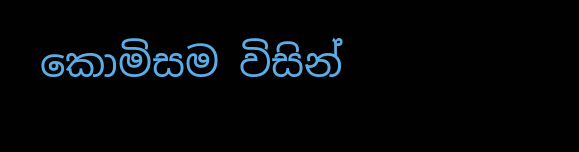කොමිසම විසින්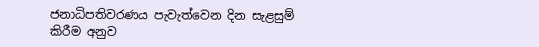ජනාධිපතිවරණය පැවැත්වෙන දින සැළසුම් කිරීම අනුව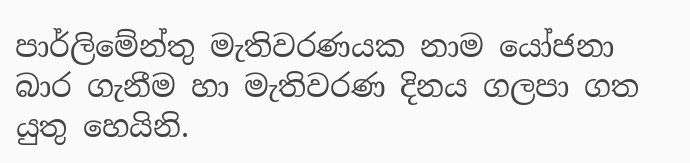පාර්ලිමේන්තු මැතිවරණයක නාම යෝජනා බාර ගැනීම හා මැතිවරණ දිනය ගලපා ගත යුතු හෙයිනි.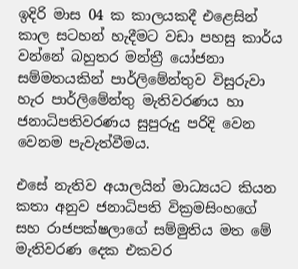ඉදිරි මාස 04 ක කාලයකදී එළෙසින් කාල සටහන් හැදීමට වඩා පහසු කාර්ය වන්නේ බහුතර මන්ත්‍රී යෝජනා සම්මතයකින් පාර්ලිමේන්තුව විසුරුවා හැර පාර්ලිමේන්තු මැතිවරණය හා ජනාධිපතිවරණය සුපුරුදු පරිදි වෙන වෙනම පැවැත්වීමය.

එසේ නැතිව අයාලයින් මාධ්‍යයට කියන කතා අනුව ජනාධිපති වික්‍රමසිංහගේ සහ රාජපක්ෂලාගේ සම්මුතිය මත මේ මැතිවරණ දෙක එකවර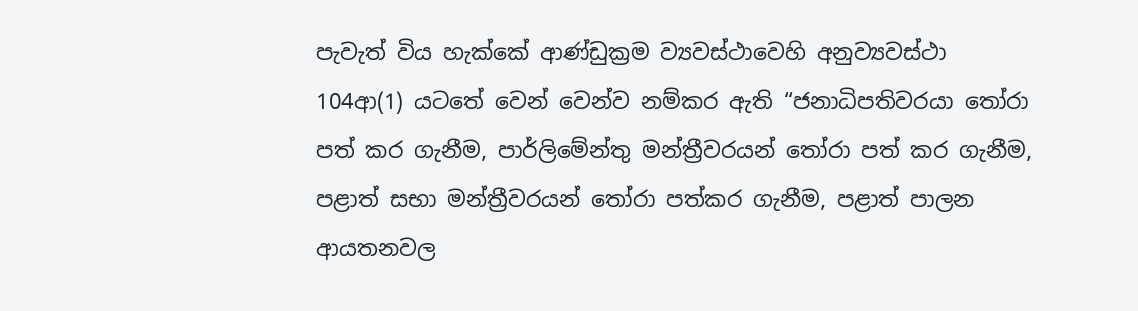පැවැත් විය හැක්කේ ආණ්ඩුක්‍රම ව්‍යවස්ථාවෙහි අනුව්‍යවස්ථා 104ආ(1) යටතේ වෙන් වෙන්ව නම්කර ඇති “ජනාධිපතිවරයා තෝරා පත් කර ගැනීම, පාර්ලිමේන්තු මන්ත්‍රීවරයන් තෝරා පත් කර ගැනීම, පළාත් සභා මන්ත්‍රීවරයන් තෝරා පත්කර ගැනීම, පළාත් පාලන ආයතනවල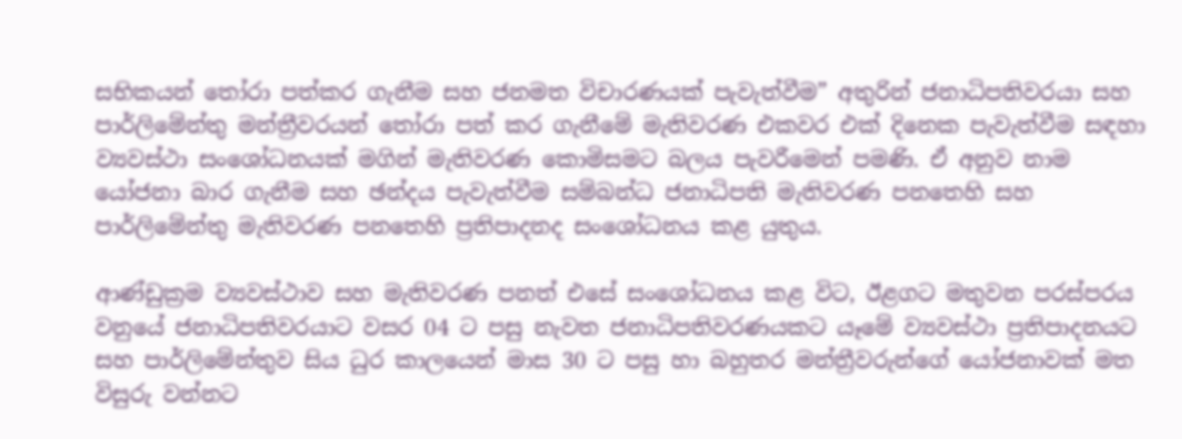සභිකයන් තෝරා පත්කර ගැනීම සහ ජනමත විචාරණයක් පැවැත්වීම” අතුරින් ජනාධිපතිවරයා සහ පාර්ලිමේන්තු මන්ත්‍රීවරයන් තෝරා පත් කර ගැනීමේ මැතිවරණ එකවර එක් දිනෙක පැවැත්වීම සඳහා ව්‍යවස්ථා සංශෝධනයක් මගින් මැතිවරණ කොමිසමට බලය පැවරීමෙන් පමණි. ඒ අනුව නාම යෝජනා බාර ගැනීම සහ ඡන්දය පැවැත්වීම සම්බන්ධ ජනාධිපති මැතිවරණ පනතෙහි සහ පාර්ලිමේන්තු මැතිවරණ පනතෙහි ප්‍රතිපාදනද සංශෝධනය කළ යුතුය.

ආණ්ඩුක්‍රම ව්‍යවස්ථාව සහ මැතිවරණ පනත් එසේ සංශෝධනය කළ විට, ඊළගට මතුවන පරස්පරය වනුයේ ජනාධිපතිවරයාට වසර 04 ට පසු නැවත ජනාධිපතිවරණයකට යෑමේ ව්‍යවස්ථා ප්‍රතිපාදනයට සහ පාර්ලිමේන්තුව සිය ධුර කාලයෙන් මාස 30 ට පසු හා බහුතර මන්ත්‍රීවරුන්ගේ යෝජනාවක් මත විසුරු වන්නට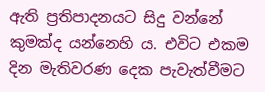ඇති ප්‍රතිපාදනයට සිදු වන්නේ කුමක්ද යන්නෙහි ය. එවිට එකම දින මැතිවරණ දෙක පැවැත්වීමට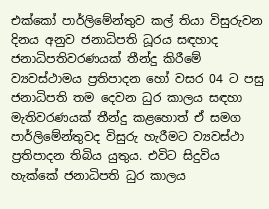එක්කෝ පාර්ලිමේන්තුව කල් තියා විසුරුවන දිනය අනුව ජනාධිපති ධූරය සඳහාද ජනාධිපතිවරණයක් තීන්දු කිරීමේ ව්‍යවස්ථාමය ප්‍රතිපාදන හෝ වසර 04 ට පසු ජනාධිපති තම දෙවන ධුර කාලය සඳහා මැතිවරණයක් තීන්දු කළහොත් ඒ සමග පාර්ලිමේන්තුවද විසුරු හැරීමට ව්‍යවස්ථා ප්‍රතිපාදන තිබිය යුතුය. එවිට සිදුවිය හැක්කේ ජනාධිපති ධුර කාලය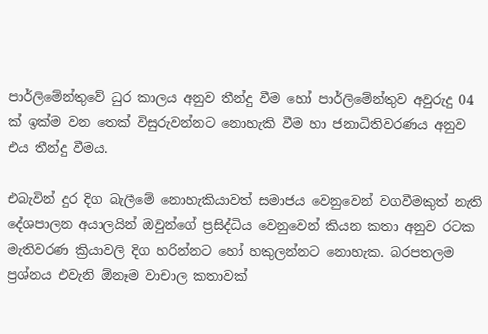පාර්ලිමේන්තුවේ ධුර කාලය අනුව තීන්දු වීම හෝ පාර්ලිමේන්තුව අවුරුදු 04 ක් ඉක්ම වන තෙක් විසුරුවන්නට නොහැකි වීම හා ජනාධිතිවරණය අනුව එය තීන්දු වීමය.

එබැවින් දුර දිග බැලීමේ නොහැකියාවත් සමාජය වෙනුවෙන් වගවීමකුත් නැති දේශපාලන අයාලයින් ඔවුන්ගේ ප්‍රසිද්ධිය වෙනුවෙන් කියන කතා අනුව රටක මැතිවරණ ක්‍රියාවලි දිග හරින්නට හෝ හකුලන්නට නොහැක. බරපතලම ප්‍රශ්නය එවැනි ඕනෑම වාචාල කතාවක්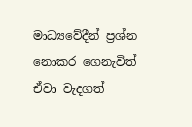මාධ්‍යවේදීන් ප්‍රශ්න නොකර ගෙනැවිත් ඒවා වැදගත්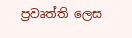ප්‍රවෘත්ති ලෙස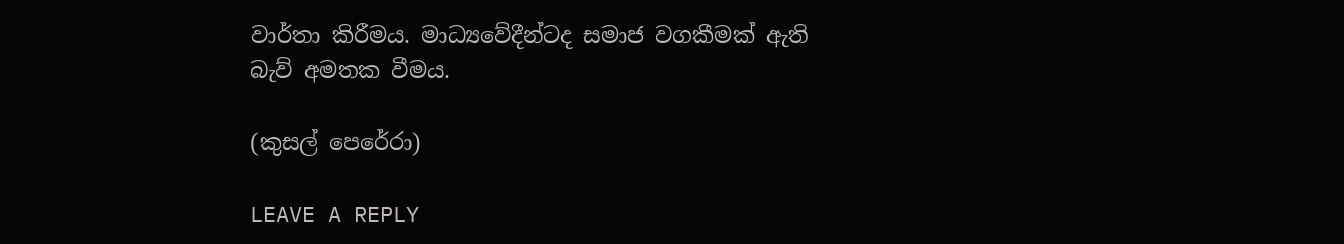වාර්තා කිරීමය. මාධ්‍යවේදීන්ටද සමාජ වගකීමක් ඇති බැව් අමතක වීමය.

(කුසල් පෙරේරා)

LEAVE A REPLY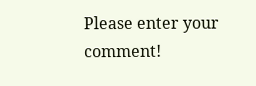Please enter your comment!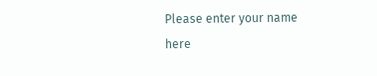Please enter your name here